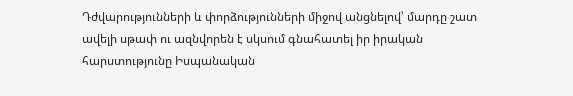Դժվարությունների և փորձությունների միջով անցնելով՝ մարդը շատ ավելի սթափ ու ազնվորեն է սկսում գնահատել իր իրական հարստությունը Իսպանական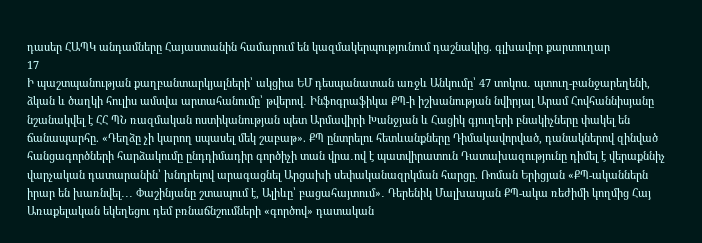դասեր ՀԱՊԿ անդամները Հայաստանին համարում են կազմակերպությունում դաշնակից. գլխավոր քարտուղար
17
Ի պաշտպանության քաղբանտարկյալների՝ ակցիա ԵՄ դեսպանատան առջև Անկումը՝ 47 տոկոս․ պտուղ-բանջարեղենի, ձկան և ծաղկի հուլիս ամսվա արտահանումը՝ թվերով․ Ինֆոգրաֆիկա ՔՊ-ի իշխանության նվիրյալ Արամ Հովհաննիսյանը նշանակվել է ՀՀ ՊՆ ռազմական ոստիկանության պետ Արմավիրի Խանջյան և Հացիկ գյուղերի բնակիչները փակել են ճանապարհը. «Դեղձը չի կարող սպասել մեկ շաբաթ». ՔՊ ընտրելու հետևանքները Դիմակավորված, դանակներով զինված հանցագործների հարձակումը ընդդիմադիր գործիչի տան վրա․ով է պատվիրատուն Դատախազությունը դիմել է վերաքննիչ վարչական դատարանին՝ խնդրելով արագացնել Արցախի սեփականազրկման հարցը. Ռոման Երիցյան «ՔՊ-ականներն իրար են խառնվել․․․ Փաշինյանը շտապում է, Ալիևը՝ բացահայտում»․ Դերենիկ Մալխասյան ՔՊ-ակա ռեժիմի կողմից Հայ Առաքելական եկեղեցու դեմ բռնաճնշումների «գործով» դատական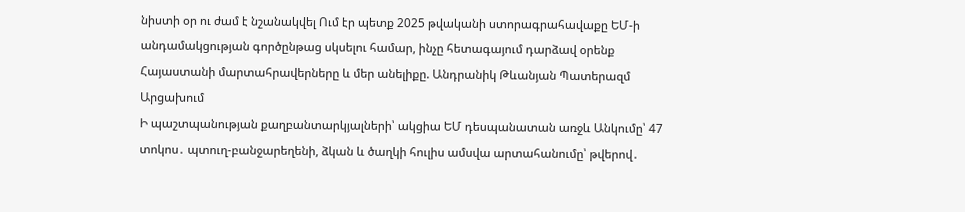նիստի օր ու ժամ է նշանակվել Ում էր պետք 2025 թվականի ստորագրահավաքը ԵՄ-ի անդամակցության գործընթաց սկսելու համար, ինչը հետագայում դարձավ օրենք Հայաստանի մարտահրավերները և մեր անելիքը. Անդրանիկ Թևանյան Պատերազմ Արցախում
Ի պաշտպանության քաղբանտարկյալների՝ ակցիա ԵՄ դեսպանատան առջև Անկումը՝ 47 տոկոս․ պտուղ-բանջարեղենի, ձկան և ծաղկի հուլիս ամսվա արտահանումը՝ թվերով․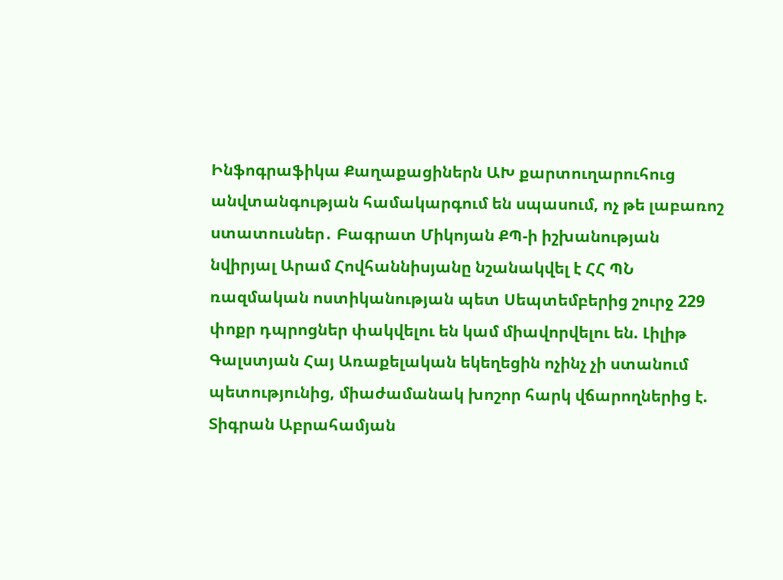Ինֆոգրաֆիկա Քաղաքացիներն ԱԽ քարտուղարուհուց անվտանգության համակարգում են սպասում, ոչ թե լաբառոշ ստատուսներ․ Բագրատ Միկոյան ՔՊ-ի իշխանության նվիրյալ Արամ Հովհաննիսյանը նշանակվել է ՀՀ ՊՆ ռազմական ոստիկանության պետ Սեպտեմբերից շուրջ 229 փոքր դպրոցներ փակվելու են կամ միավորվելու են. Լիլիթ Գալստյան Հայ Առաքելական եկեղեցին ոչինչ չի ստանում պետությունից, միաժամանակ խոշոր հարկ վճարողներից է. Տիգրան Աբրահամյան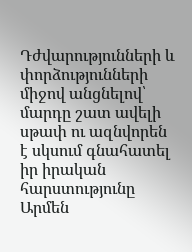Դժվարությունների և փորձությունների միջով անցնելով՝ մարդը շատ ավելի սթափ ու ազնվորեն է սկսում գնահատել իր իրական հարստությունը Արմեն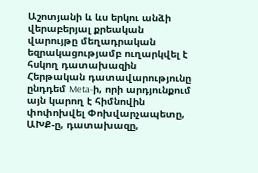Աշոտյանի և ևս երկու անձի վերաբերյալ քրեական վարույթը մեղադրական եզրակացությամբ ուղարկվել է հսկող դատախազին Հերթական դատավարությունը ընդդեմ Meta-ի, որի արդյունքում այն կարող է հիմնովին փոփոխվել Փոխվարչապետը, ԱԽՔ-ը, դատախազը,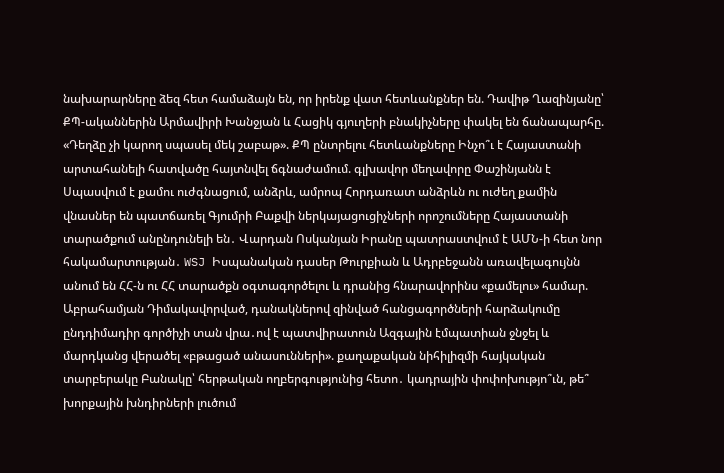նախարարները ձեզ հետ համաձայն են, որ իրենք վատ հետևանքներ են. Դավիթ Ղազինյանը՝ ՔՊ-ականներին Արմավիրի Խանջյան և Հացիկ գյուղերի բնակիչները փակել են ճանապարհը. «Դեղձը չի կարող սպասել մեկ շաբաթ». ՔՊ ընտրելու հետևանքները Ինչո՞ւ է Հայաստանի արտահանելի հատվածը հայտնվել ճգնաժամում. գլխավոր մեղավորը Փաշինյանն է Սպասվում է քամու ուժգնացում, անձրև, ամրոպ Հորդառատ անձրևն ու ուժեղ քամին վնասներ են պատճառել Գյումրի Բաքվի ներկայացուցիչների որոշումները Հայաստանի տարածքում անընդունելի են․ Վարդան Ոսկանյան Իրանը պատրաստվում է ԱՄՆ-ի հետ նոր հակամարտության․ WSJ Իսպանական դասեր Թուրքիան և Ադրբեջանն առավելագույնն անում են ՀՀ-ն ու ՀՀ տարածքն օգտագործելու և դրանից հնարավորինս «քամելու» համար. Աբրահամյան Դիմակավորված, դանակներով զինված հանցագործների հարձակումը ընդդիմադիր գործիչի տան վրա․ով է պատվիրատուն Ազգային էմպատիան ջնջել և մարդկանց վերածել «բթացած անասունների». քաղաքական նիհիլիզմի հայկական տարբերակը Բանակը՝ հերթական ողբերգությունից հետո․ կադրային փոփոխությո՞ւն, թե՞ խորքային խնդիրների լուծում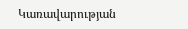Կառավարության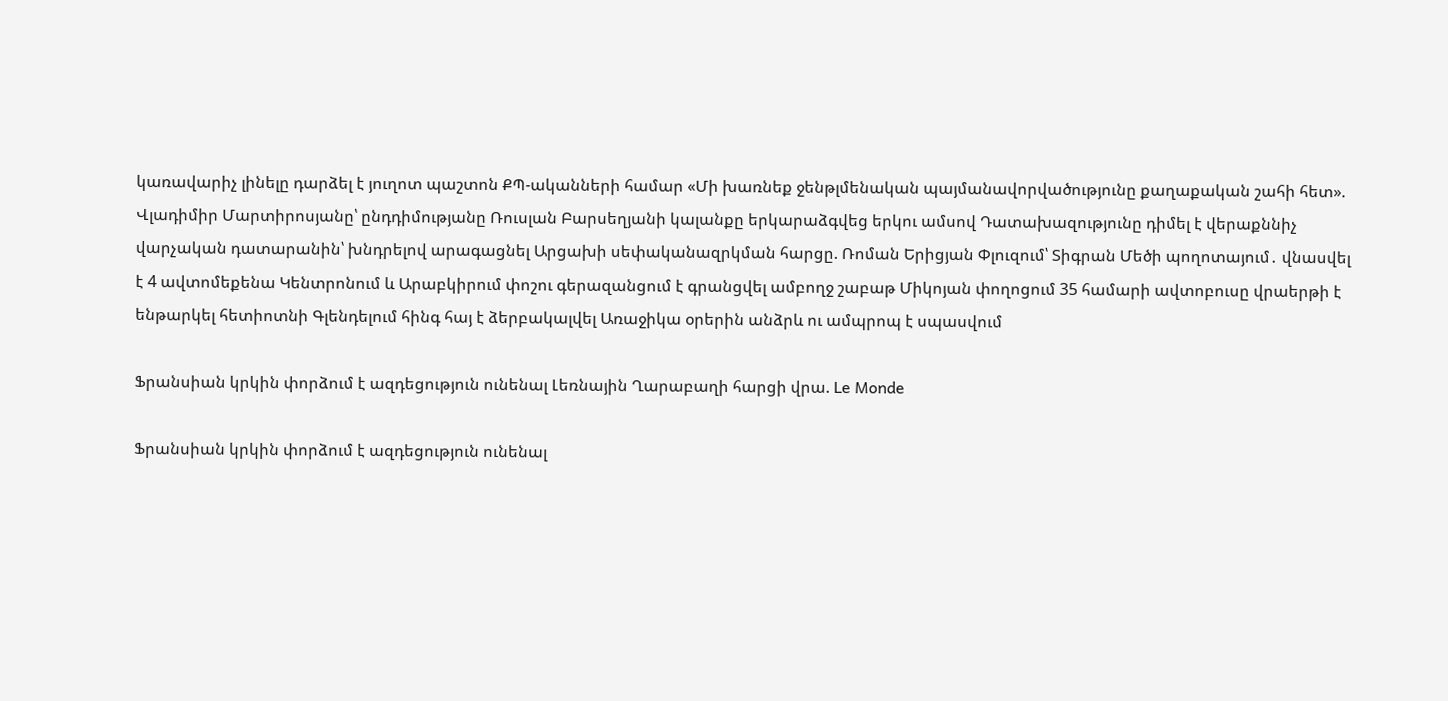կառավարիչ լինելը դարձել է յուղոտ պաշտոն ՔՊ-ականների համար «Մի խառնեք ջենթլմենական պայմանավորվածությունը քաղաքական շահի հետ». Վլադիմիր Մարտիրոսյանը՝ ընդդիմությանը Ռուսլան Բարսեղյանի կալանքը երկարաձգվեց երկու ամսով Դատախազությունը դիմել է վերաքննիչ վարչական դատարանին՝ խնդրելով արագացնել Արցախի սեփականազրկման հարցը. Ռոման Երիցյան Փլուզում՝ Տիգրան Մեծի պողոտայում․ վնասվել է 4 ավտոմեքենա Կենտրոնում և Արաբկիրում փոշու գերազանցում է գրանցվել ամբողջ շաբաթ Միկոյան փողոցում 35 համարի ավտոբուսը վրաերթի է ենթարկել հետիոտնի Գլենդելում հինգ հայ է ձերբակալվել Առաջիկա օրերին անձրև ու ամպրոպ է սպասվում

Ֆրանսիան կրկին փորձում է ազդեցություն ունենալ Լեռնային Ղարաբաղի հարցի վրա. Le Monde

Ֆրանսիան կրկին փորձում է ազդեցություն ունենալ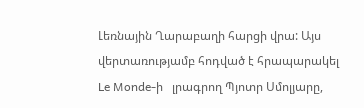Լեռնային Ղարաբաղի հարցի վրա: Այս վերտառությամբ հոդված է հրապարակել Le Monde-ի   լրագրող Պյոտր Սմոլյարը,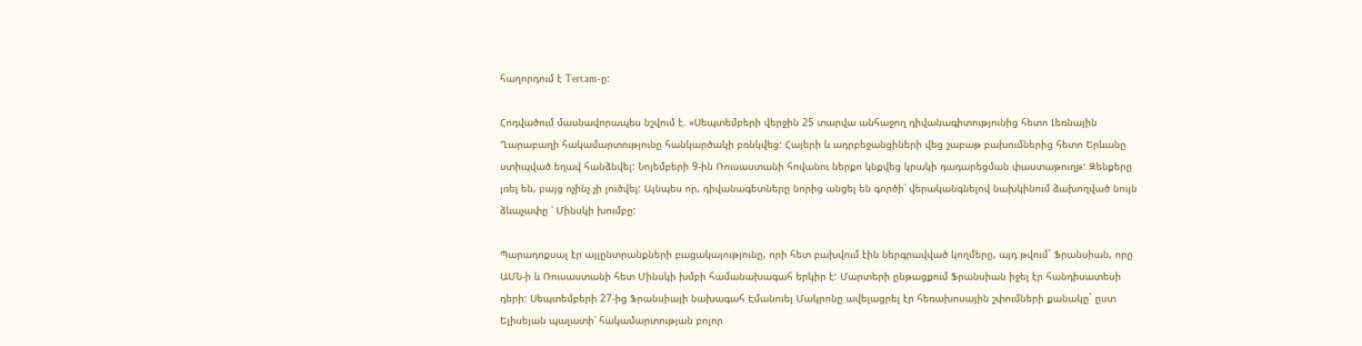հաղորդում է Tert.am-ը:

Հոդվածում մասնավորապես նշվում է. «Սեպտեմբերի վերջին 25 տարվա անհաջող դիվանագիտությունից հետո Լեռնային Ղարաբաղի հակամարտությունը հանկարծակի բռնկվեց: Հայերի և ադրբեջանցիների վեց շաբաթ բախումներից հետո Երևանը ստիպված եղավ հանձնվել: Նոյեմբերի 9-ին Ռուսաստանի հովանու ներքո կնքվեց կրակի դադարեցման փաստաթուղթ: Զենքերը լռել են, բայց ոչինչ չի լուծվել: Այնպես որ, դիվանագետները նորից անցել են գործի՝ վերականգնելով նախկինում ձախողված նույն ձևաչափը ՝ Մինսկի խումբը:

Պարադոքսալ էր այլընտրանքների բացակայությունը, որի հետ բախվում էին ներգրավված կողմերը, այդ թվում` Ֆրանսիան, որը ԱՄՆ-ի և Ռուսաստանի հետ Մինսկի խմբի համանախագահ երկիր է: Մարտերի ընթացքում Ֆրանսիան իջել էր հանդիսատեսի դերի: Սեպտեմբերի 27-ից Ֆրանսիայի նախագահ Էմանուել Մակրոնը ավելացրել էր հեռախոսային շփումների քանակը` ըստ Ելիսեյան պալատի՝ հակամարտության բոլոր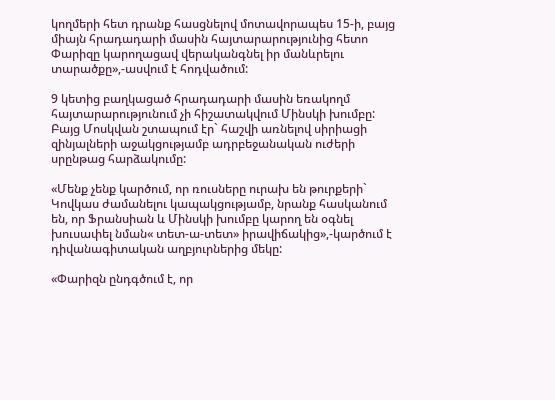կողմերի հետ դրանք հասցնելով մոտավորապես 15-ի, բայց միայն հրադադարի մասին հայտարարությունից հետո Փարիզը կարողացավ վերականգնել իր մանևրելու տարածքը»,-ասվում է հոդվածում:

9 կետից բաղկացած հրադադարի մասին եռակողմ հայտարարությունում չի հիշատակվում Մինսկի խումբը: Բայց Մոսկվան շտապում էր` հաշվի առնելով սիրիացի զինյալների աջակցությամբ ադրբեջանական ուժերի սրընթաց հարձակումը:

«Մենք չենք կարծում, որ ռուսները ուրախ են թուրքերի` Կովկաս ժամանելու կապակցությամբ, նրանք հասկանում են, որ Ֆրանսիան և Մինսկի խումբը կարող են օգնել խուսափել նման« տետ-ա-տետ» իրավիճակից»,-կարծում է դիվանագիտական աղբյուրներից մեկը:

«Փարիզն ընդգծում է, որ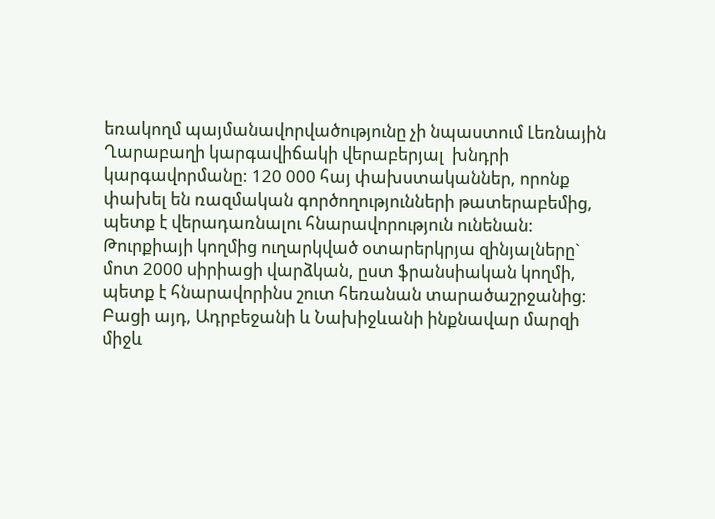եռակողմ պայմանավորվածությունը չի նպաստում Լեռնային Ղարաբաղի կարգավիճակի վերաբերյալ  խնդրի կարգավորմանը: 120 000 հայ փախստականներ, որոնք փախել են ռազմական գործողությունների թատերաբեմից,  պետք է վերադառնալու հնարավորություն ունենան: Թուրքիայի կողմից ուղարկված օտարերկրյա զինյալները` մոտ 2000 սիրիացի վարձկան, ըստ ֆրանսիական կողմի, պետք է հնարավորինս շուտ հեռանան տարածաշրջանից: Բացի այդ, Ադրբեջանի և Նախիջևանի ինքնավար մարզի միջև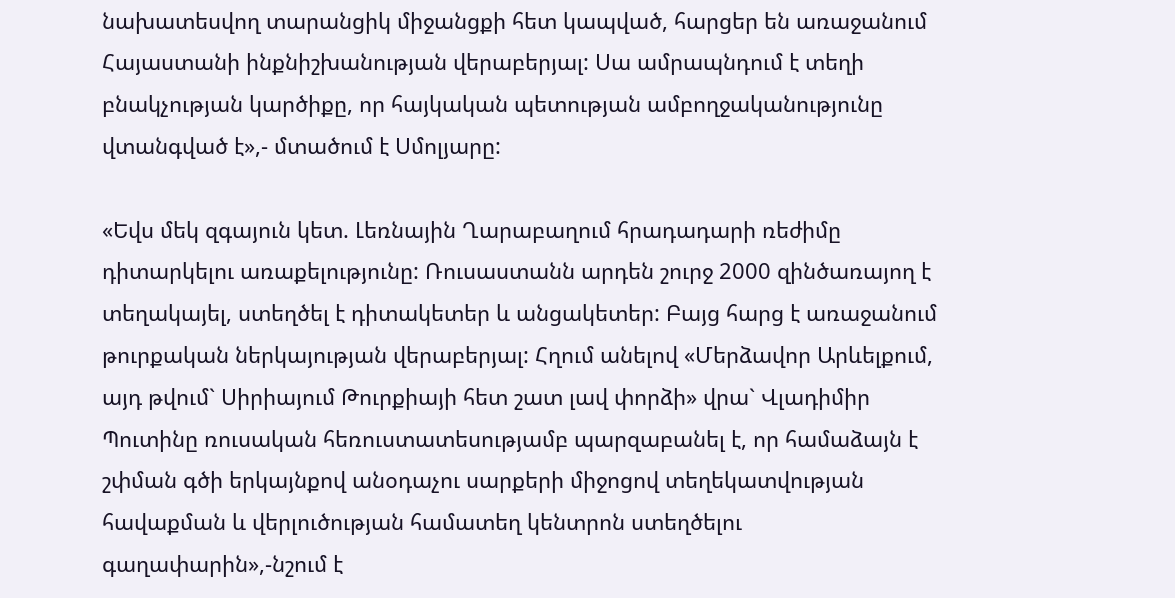նախատեսվող տարանցիկ միջանցքի հետ կապված, հարցեր են առաջանում Հայաստանի ինքնիշխանության վերաբերյալ: Սա ամրապնդում է տեղի բնակչության կարծիքը, որ հայկական պետության ամբողջականությունը վտանգված է»,- մտածում է Սմոլյարը:

«Եվս մեկ զգայուն կետ. Լեռնային Ղարաբաղում հրադադարի ռեժիմը դիտարկելու առաքելությունը: Ռուսաստանն արդեն շուրջ 2000 զինծառայող է տեղակայել, ստեղծել է դիտակետեր և անցակետեր: Բայց հարց է առաջանում թուրքական ներկայության վերաբերյալ: Հղում անելով «Մերձավոր Արևելքում, այդ թվում` Սիրիայում Թուրքիայի հետ շատ լավ փորձի» վրա` Վլադիմիր Պուտինը ռուսական հեռուստատեսությամբ պարզաբանել է, որ համաձայն է շփման գծի երկայնքով անօդաչու սարքերի միջոցով տեղեկատվության հավաքման և վերլուծության համատեղ կենտրոն ստեղծելու գաղափարին»,-նշում է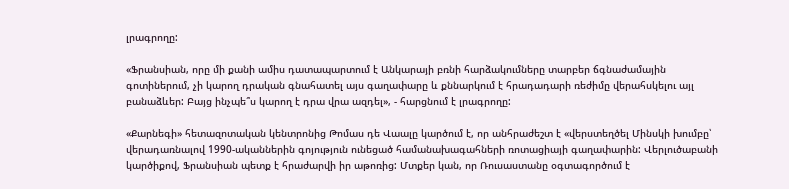լրագրողը:

«Ֆրանսիան, որը մի քանի ամիս դատապարտում է Անկարայի բռնի հարձակումները տարբեր ճգնաժամային գոտիներում, չի կարող դրական գնահատել այս գաղափարը և քննարկում է հրադադարի ռեժիմը վերահսկելու այլ բանաձևեր: Բայց ինչպե՞ս կարող է դրա վրա ազդել», - հարցնում է լրագրողը:

«Քարնեգի» հետազոտական կենտրոնից Թոմաս դե Վաալը կարծում է, որ անհրաժեշտ է «վերստեղծել Մինսկի խումբը՝ վերադառնալով 1990-ականներին գոյություն ունեցած համանախագահների ռոտացիայի գաղափարին: Վերլուծաբանի կարծիքով, Ֆրանսիան պետք է հրաժարվի իր աթոռից: Մտքեր կան, որ Ռուսաստանը օգտագործում է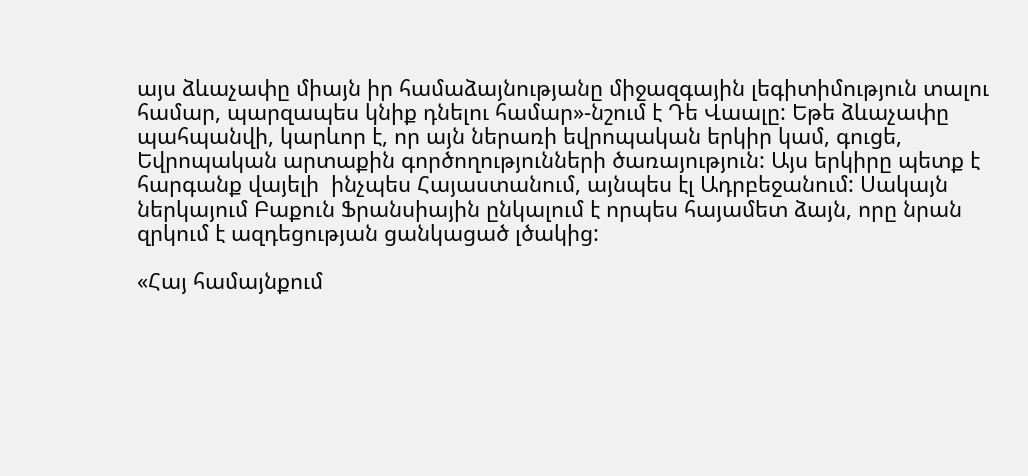այս ձևաչափը միայն իր համաձայնությանը միջազգային լեգիտիմություն տալու համար, պարզապես կնիք դնելու համար»-նշում է Դե Վաալը: Եթե ձևաչափը պահպանվի, կարևոր է, որ այն ներառի եվրոպական երկիր կամ, գուցե, Եվրոպական արտաքին գործողությունների ծառայություն: Այս երկիրը պետք է հարգանք վայելի  ինչպես Հայաստանում, այնպես էլ Ադրբեջանում: Սակայն ներկայում Բաքուն Ֆրանսիային ընկալում է որպես հայամետ ձայն, որը նրան զրկում է ազդեցության ցանկացած լծակից:

«Հայ համայնքում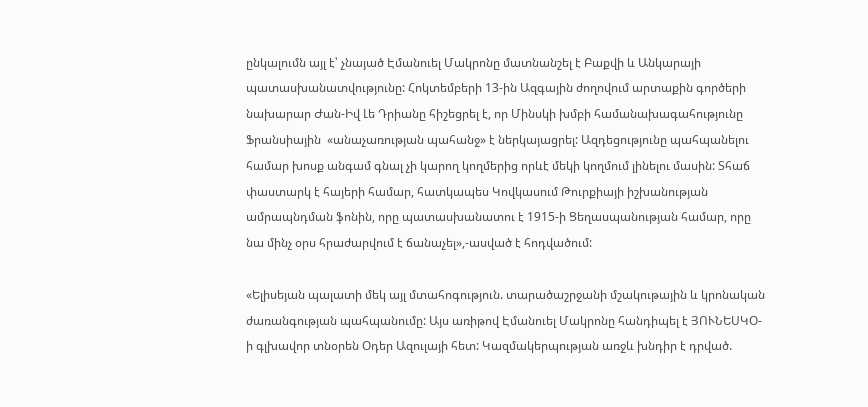ընկալումն այլ է՝ չնայած Էմանուել Մակրոնը մատնանշել է Բաքվի և Անկարայի պատասխանատվությունը: Հոկտեմբերի 13-ին Ազգային ժողովում արտաքին գործերի նախարար Ժան-Իվ Լե Դրիանը հիշեցրել է, որ Մինսկի խմբի համանախագահությունը Ֆրանսիային  «անաչառության պահանջ» է ներկայացրել: Ազդեցությունը պահպանելու համար խոսք անգամ գնալ չի կարող կողմերից որևէ մեկի կողմում լինելու մասին: Տհաճ փաստարկ է հայերի համար, հատկապես Կովկասում Թուրքիայի իշխանության ամրապնդման ֆոնին, որը պատասխանատու է 1915-ի Ցեղասպանության համար, որը նա մինչ օրս հրաժարվում է ճանաչել»,-ասված է հոդվածում:

«Ելիսեյան պալատի մեկ այլ մտահոգություն. տարածաշրջանի մշակութային և կրոնական ժառանգության պահպանումը: Այս առիթով Էմանուել Մակրոնը հանդիպել է ՅՈՒՆԵՍԿՕ-ի գլխավոր տնօրեն Օդեր Ազուլայի հետ: Կազմակերպության առջև խնդիր է դրված.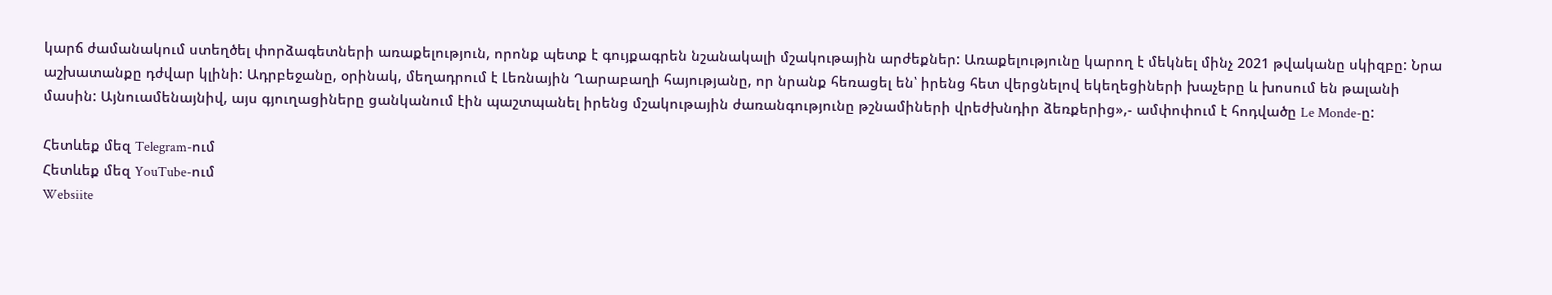կարճ ժամանակում ստեղծել փորձագետների առաքելություն, որոնք պետք է գույքագրեն նշանակալի մշակութային արժեքներ: Առաքելությունը կարող է մեկնել մինչ 2021 թվականը սկիզբը: Նրա աշխատանքը դժվար կլինի: Ադրբեջանը, օրինակ, մեղադրում է Լեռնային Ղարաբաղի հայությանը, որ նրանք հեռացել են՝ իրենց հետ վերցնելով եկեղեցիների խաչերը և խոսում են թալանի մասին: Այնուամենայնիվ, այս գյուղացիները ցանկանում էին պաշտպանել իրենց մշակութային ժառանգությունը թշնամիների վրեժխնդիր ձեռքերից»,- ամփոփում է հոդվածը Le Monde-ը:

Հետևեք մեզ Telegram-ում
Հետևեք մեզ YouTube-ում
Websiite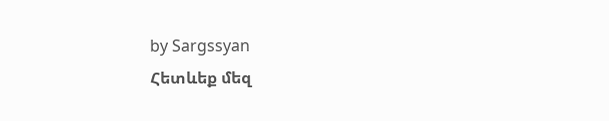by Sargssyan
Հետևեք մեզ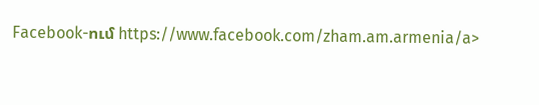Facebook-ում https://www.facebook.com/zham.am.armenia/a>